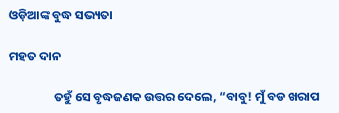ଓଡ଼ିଆଙ୍କ ବୁଦ୍ଧ ସଭ୍ୟତା

ମହତ ଦାନ

                ତହୁଁ ସେ ବୃଦ୍ଧଜଣକ ଉତ୍ତର ଦେଲେ, “ବାବୁ! ମୁଁ ବଡ ଖରାପ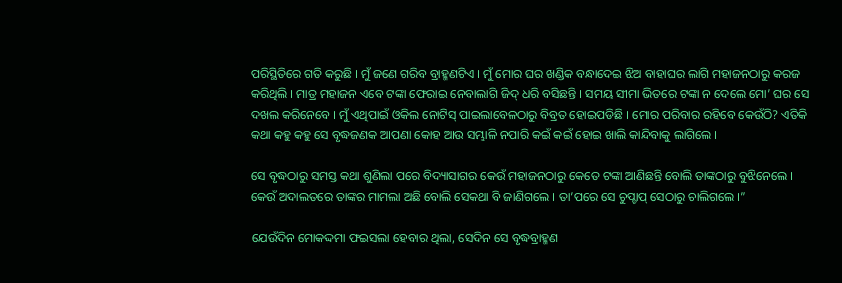ପରିସ୍ଥିତିରେ ଗତି କରୁଛି । ମୁଁ ଜଣେ ଗରିବ ବ୍ରାହ୍ମଣଟିଏ । ମୁଁ ମୋର ଘର ଖଣ୍ଡିକ ବନ୍ଧାଦେଇ ଝିଅ ବାହାଘର ଲାଗି ମହାଜନଠାରୁ କରଜ କରିଥିଲି । ମାତ୍ର ମହାଜନ ଏବେ ଟଙ୍କା ଫେରାଇ ନେବାଲାଗି ଜିଦ୍ ଧରି ବସିଛନ୍ତି । ସମୟ ସୀମା ଭିତରେ ଟଙ୍କା ନ ଦେଲେ ମୋ’ ଘର ସେ ଦଖଲ କରିନେବେ । ମୁଁ ଏଥିପାଇଁ ଓକିଲ ନୋଟିସ୍ ପାଇଲାବେଳଠାରୁ ବିବ୍ରତ ହୋଇପଡିଛି । ମୋର ପରିବାର ରହିବେ କେଉଁଠି? ଏତିକି କଥା କହୁ କହୁ ସେ ବୃଦ୍ଧଜଣକ ଆପଣା କୋହ ଆଉ ସମ୍ଭାଳି ନପାରି କଇଁ କଇଁ ହୋଇ ଖାଲି କାନ୍ଦିବାକୁ ଲାଗିଲେ ।

ସେ ବୃଦ୍ଧଠାରୁ ସମସ୍ତ କଥା ଶୁଣିଲା ପରେ ବିଦ୍ୟାସାଗର କେଉଁ ମହାଜନଠାରୁ କେତେ ଟଙ୍କା ଆଣିଛନ୍ତି ବୋଲି ତାଙ୍କଠାରୁ ବୁଝିନେଲେ । କେଉଁ ଅଦାଲତରେ ତାଙ୍କର ମାମଲା ଅଛି ବୋଲି ସେକଥା ବି ଜାଣିଗଲେ । ତା’ପରେ ସେ ଚୁପ୍ଚାପ୍ ସେଠାରୁ ଚାଲିଗଲେ ।”

ଯେଉଁଦିନ ମୋକଦ୍ଦମା ଫଇସଲା ହେବାର ଥିଲା, ସେଦିନ ସେ ବୃଦ୍ଧବ୍ରାହ୍ମଣ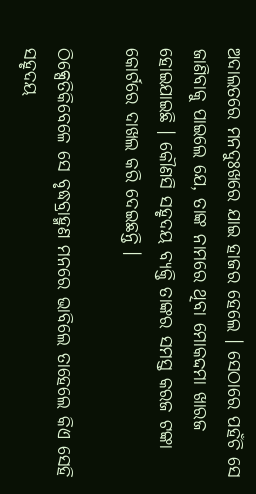ଅଦାଲତରେ ମନଦୁଃଖରେ ଯାଇ ହାଜର ହେଲେ । ସେଠାରେ ପହଁଚି ସେ ଜାଣିବାକୁ ପାଇଲେ ଯେ, ତାଙ୍କ ନାମରେ ଥିବା ମୋକଦ୍ଦମା ଖାରଜ ହୋଇଯାଇଛି । କୌଣସି ସହୃଦୟ ବ୍ୟକ୍ତି ତାଙ୍କର ସମସ୍ତ କରଜ ଟଙ୍କା କୋର୍ଟରେ ଦାଖଲ କରି ଦେଇଛନ୍ତି ।

ଠିକ୍ସେତିକିବେଳେ ସେ ବୃଦ୍ଧବ୍ରାହ୍ମଣ ମନରେ ଭାବିଲେ ତାହେଲେ କିଏ ସେହି ସହୃଦୟ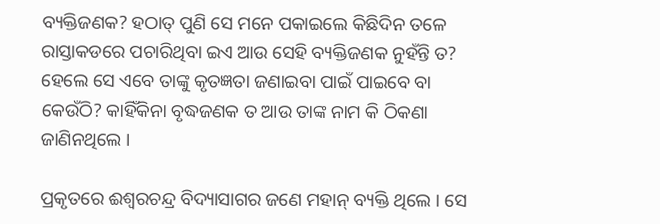ବ୍ୟକ୍ତିଜଣକ? ହଠାତ୍ ପୁଣି ସେ ମନେ ପକାଇଲେ କିଛିଦିନ ତଳେ ରାସ୍ତାକଡରେ ପଚାରିଥିବା ଇଏ ଆଉ ସେହି ବ୍ୟକ୍ତିଜଣକ ନୁହଁନ୍ତି ତ? ହେଲେ ସେ ଏବେ ତାଙ୍କୁ କୃତଜ୍ଞତା ଜଣାଇବା ପାଇଁ ପାଇବେ ବା କେଉଁଠି? କାହିଁକିନା ବୃଦ୍ଧଜଣକ ତ ଆଉ ତାଙ୍କ ନାମ କି ଠିକଣା ଜାଣିନଥିଲେ ।

ପ୍ରକୃତରେ ଈଶ୍ୱରଚନ୍ଦ୍ର ବିଦ୍ୟାସାଗର ଜଣେ ମହାନ୍ ବ୍ୟକ୍ତି ଥିଲେ । ସେ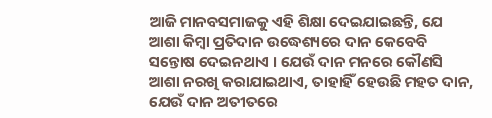ଆଜି ମାନବସମାଜକୁ ଏହି ଶିକ୍ଷା ଦେଇଯାଇଛନ୍ତି, ଯେ ଆଶା କିମ୍ବା ପ୍ରତିଦାନ ଉଦ୍ଧେଶ୍ୟରେ ଦାନ କେବେବି ସନ୍ତୋଷ ଦେଇନଥାଏ । ଯେଉଁ ଦାନ ମନରେ କୌଣସି ଆଶା ନରଖି କରାଯାଇଥାଏ, ତାହାହିଁ ହେଉଛି ମହତ ଦାନ, ଯେଉଁ ଦାନ ଅତୀତରେ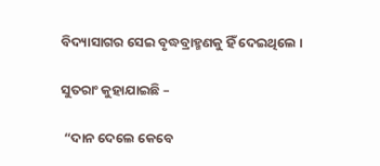ବିଦ୍ୟାସାଗର ସେଇ ବୃଦ୍ଧବ୍ରାହ୍ମଣକୁ ହିଁ ଦେଇଥିଲେ ।

ସୁତରାଂ କୁହାଯାଇଛି –

 “ଦାନ ଦେଲେ କେବେ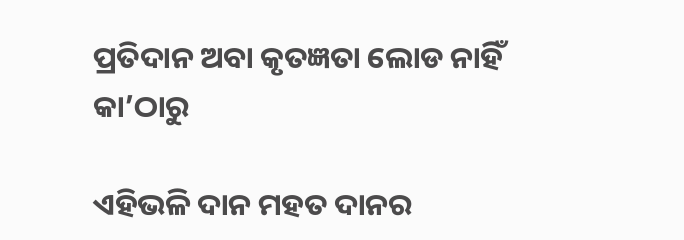ପ୍ରତିଦାନ ଅବା କୃତଜ୍ଞତା ଲୋଡ ନାହିଁ କା’ଠାରୁ

ଏହିଭଳି ଦାନ ମହତ ଦାନର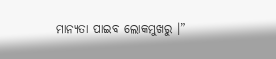ମାନ୍ୟତା ପାଇବ ଲୋକମୁଖରୁ ।”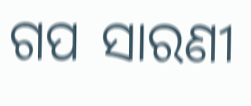ଗପ ସାରଣୀ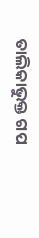ତାଲିକାଭୁକ୍ତ ଗପ